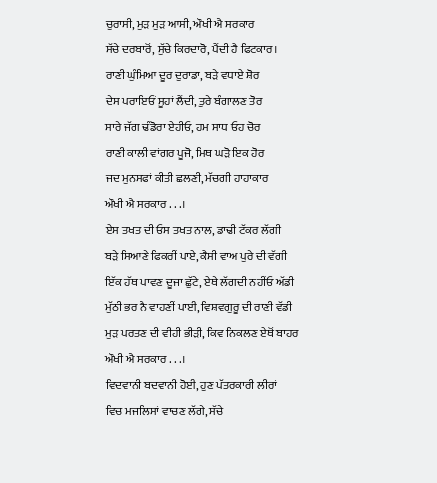ਚੁਰਾਸੀ, ਮੁੜ ਮੁੜ ਆਸੀ, ਔਖੀ ਐ ਸਰਕਾਰ
ਸੱਚੇ ਦਰਬਾਰੋਂ, ਸੁੱਚੇ ਕਿਰਦਾਰੋ, ਪੈਂਦੀ ਹੈ ਫਿਟਕਾਰ।
ਰਾਣੀ ਘੁੰਮਿਆ ਦੂਰ ਦੁਰਾਡਾ, ਬੜੇ ਵਧਾਏ ਸ਼ੋਰ
ਦੇਸ ਪਰਾਇਓਂ ਸੂਹਾਂ ਲੈਂਦੀ, ਤੁਰੇ ਬੰਗਾਲਣ ਤੋਰ
ਸਾਰੇ ਜੱਗ ਢੰਡੋਰਾ ਏਹੀਓ, ਹਮ ਸਾਧ ਓਹ ਚੋਰ
ਰਾਣੀ ਕਾਲੀ ਵਾਂਗਰ ਪੂਜੋ, ਮਿਥ ਘੜੋ ਇਕ ਹੋਰ
ਜਦ ਮੁਨਸਫਾਂ ਕੀਤੀ ਛਲਣੀ, ਮੱਚਗੀ ਹਾਹਾਕਾਰ
ਔਖੀ ਐ ਸਰਕਾਰ . . .।
ਏਸ ਤਖਤ ਦੀ ਓਸ ਤਖਤ ਨਾਲ, ਡਾਢੀ ਟੱਕਰ ਲੱਗੀ
ਬੜੇ ਸਿਆਣੇ ਫਿਕਰੀਂ ਪਾਏ, ਕੈਸੀ ਵਾਅ ਪੁਰੇ ਦੀ ਵੱਗੀ
ਇੱਕ ਹੱਥ ਪਾਵਣ ਦੂਜਾ ਛੁੱਟੇ, ਏਥੇ ਲੱਗਦੀ ਨਹੀਂਓ ਅੱਡੀ
ਮੁੱਠੀ ਭਰ ਨੈ ਵਾਹਣੀਂ ਪਾਈ, ਵਿਸ਼ਵਗੁਰੂ ਦੀ ਰਾਣੀ ਵੱਡੀ
ਮੁੜ ਪਰਤਣ ਦੀ ਵੀਹੀ ਭੀੜੀ, ਕਿਵ ਨਿਕਲਣ ਏਥੋਂ ਬਾਹਰ
ਔਖੀ ਐ ਸਰਕਾਰ . . .।
ਵਿਦਵਾਨੀ ਬਦਵਾਨੀ ਹੋਈ, ਹੁਣ ਪੱਤਰਕਾਰੀ ਲੀਰਾਂ
ਵਿਚ ਮਜਲਿਸਾਂ ਵਾਚਣ ਲੱਗੇ, ਸੱਚੇ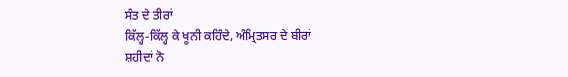ਸੰਤ ਦੇ ਤੀਰਾਂ
ਕਿੱਲ੍ਹ-ਕਿੱਲ੍ਹ ਕੇ ਖੂਨੀ ਕਹਿੰਦੇ, ਅੰਮ੍ਰਿਤਸਰ ਦੇ ਬੀਰਾਂ
ਸ਼ਹੀਦਾਂ ਨੋ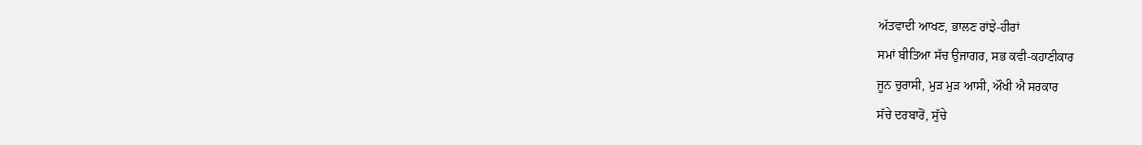ਅੱਤਵਾਦੀ ਆਖਣ, ਭਾਲਣ ਰਾਂਝੇ-ਹੀਰਾਂ
ਸਮਾਂ ਬੀਤਿਆ ਸੱਚ ਉਜਾਗਰ, ਸਭ ਕਵੀ-ਕਹਾਣੀਕਾਰ
ਜੂਨ ਚੁਰਾਸੀ, ਮੁੜ ਮੁੜ ਆਸੀ, ਔਖੀ ਐ ਸਰਕਾਰ
ਸੱਚੇ ਦਰਬਾਰੋਂ, ਸੁੱਚੇ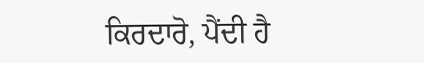ਕਿਰਦਾਰੋ, ਪੈਂਦੀ ਹੈ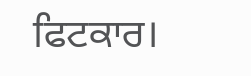ਫਿਟਕਾਰ।